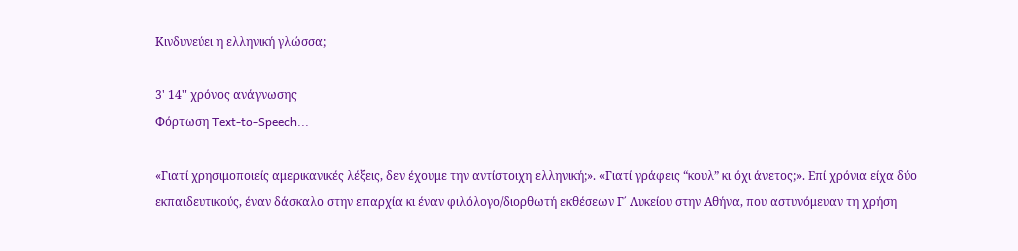Κινδυνεύει η ελληνική γλώσσα;

3' 14" χρόνος ανάγνωσης
Φόρτωση Text-to-Speech...

«Γιατί χρησιμοποιείς αμερικανικές λέξεις, δεν έχουμε την αντίστοιχη ελληνική;». «Γιατί γράφεις “κουλ” κι όχι άνετος;». Επί χρόνια είχα δύο εκπαιδευτικούς, έναν δάσκαλο στην επαρχία κι έναν φιλόλογο/διορθωτή εκθέσεων Γ΄ Λυκείου στην Αθήνα, που αστυνόμευαν τη χρήση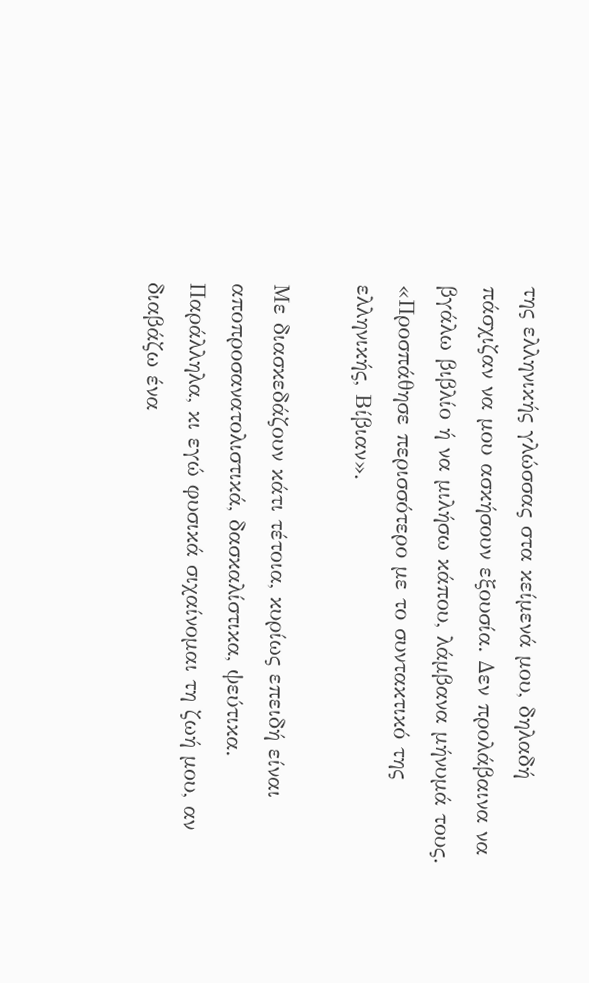της ελληνικής γλώσσας στα κείμενά μου, δηλαδή πάσχιζαν να μου ασκήσουν εξουσία. Δεν προλάβαινα να βγάλω βιβλίο ή να μιλήσω κάπου, λάμβανα μήνυμά τους. «Προσπάθησε περισσότερο με το συντακτικό της ελληνικής, Βίβιαν».

Με διασκεδάζουν κάτι τέτοια, κυρίως επειδή είναι αποπροσανατολιστικά, δασκαλίστικα, ψεύτικα. Παράλληλα, κι εγώ φυσικά σιχαίνομαι τη ζωή μου, αν διαβάζω ένα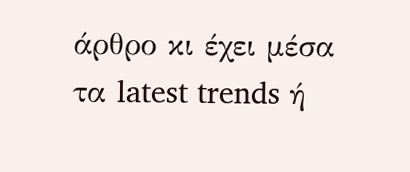άρθρο κι έχει μέσα τα latest trends ή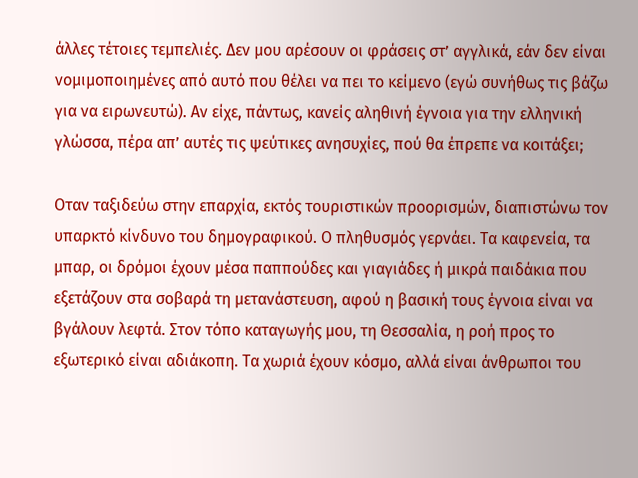άλλες τέτοιες τεμπελιές. Δεν μου αρέσουν οι φράσεις στ’ αγγλικά, εάν δεν είναι νομιμοποιημένες από αυτό που θέλει να πει το κείμενο (εγώ συνήθως τις βάζω για να ειρωνευτώ). Αν είχε, πάντως, κανείς αληθινή έγνοια για την ελληνική γλώσσα, πέρα απ’ αυτές τις ψεύτικες ανησυχίες, πού θα έπρεπε να κοιτάξει;

Οταν ταξιδεύω στην επαρχία, εκτός τουριστικών προορισμών, διαπιστώνω τον υπαρκτό κίνδυνο του δημογραφικού. Ο πληθυσμός γερνάει. Τα καφενεία, τα μπαρ, οι δρόμοι έχουν μέσα παππούδες και γιαγιάδες ή μικρά παιδάκια που εξετάζουν στα σοβαρά τη μετανάστευση, αφού η βασική τους έγνοια είναι να βγάλουν λεφτά. Στον τόπο καταγωγής μου, τη Θεσσαλία, η ροή προς το εξωτερικό είναι αδιάκοπη. Τα χωριά έχουν κόσμο, αλλά είναι άνθρωποι του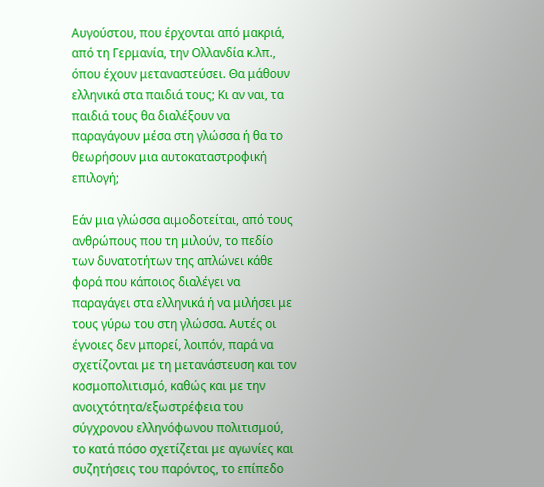Αυγούστου, που έρχονται από μακριά, από τη Γερμανία, την Ολλανδία κ.λπ., όπου έχουν μεταναστεύσει. Θα μάθουν ελληνικά στα παιδιά τους; Κι αν ναι, τα παιδιά τους θα διαλέξουν να παραγάγουν μέσα στη γλώσσα ή θα το θεωρήσουν μια αυτοκαταστροφική επιλογή;

Εάν μια γλώσσα αιμοδοτείται, από τους ανθρώπους που τη μιλούν, το πεδίο των δυνατοτήτων της απλώνει κάθε φορά που κάποιος διαλέγει να παραγάγει στα ελληνικά ή να μιλήσει με τους γύρω του στη γλώσσα. Αυτές οι έγνοιες δεν μπορεί, λοιπόν, παρά να σχετίζονται με τη μετανάστευση και τον κοσμοπολιτισμό, καθώς και με την ανοιχτότητα/εξωστρέφεια του σύγχρονου ελληνόφωνου πολιτισμού, το κατά πόσο σχετίζεται με αγωνίες και συζητήσεις του παρόντος, το επίπεδο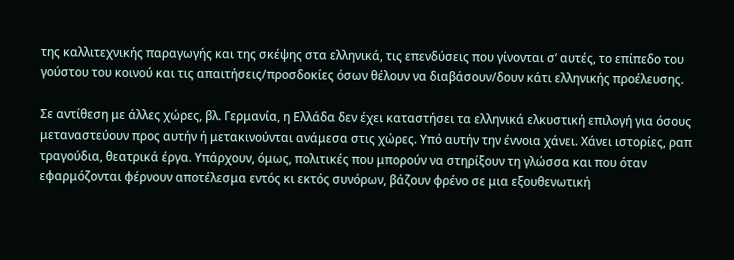της καλλιτεχνικής παραγωγής και της σκέψης στα ελληνικά, τις επενδύσεις που γίνονται σ’ αυτές, το επίπεδο του γούστου του κοινού και τις απαιτήσεις/προσδοκίες όσων θέλουν να διαβάσουν/δουν κάτι ελληνικής προέλευσης.

Σε αντίθεση με άλλες χώρες, βλ. Γερμανία, η Ελλάδα δεν έχει καταστήσει τα ελληνικά ελκυστική επιλογή για όσους μεταναστεύουν προς αυτήν ή μετακινούνται ανάμεσα στις χώρες. Υπό αυτήν την έννοια χάνει. Χάνει ιστορίες, ραπ τραγούδια, θεατρικά έργα. Υπάρχουν, όμως, πολιτικές που μπορούν να στηρίξουν τη γλώσσα και που όταν εφαρμόζονται φέρνουν αποτέλεσμα εντός κι εκτός συνόρων, βάζουν φρένο σε μια εξουθενωτική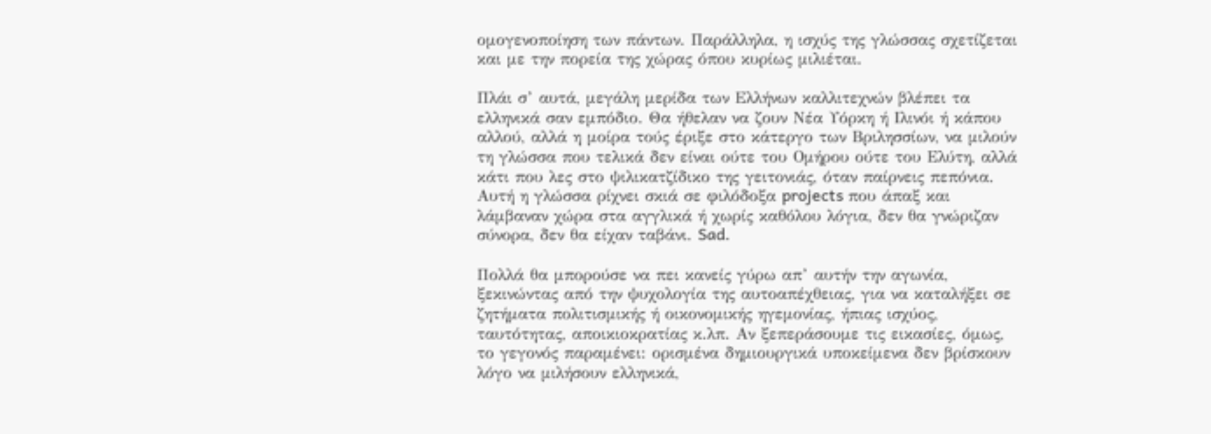ομογενοποίηση των πάντων. Παράλληλα, η ισχύς της γλώσσας σχετίζεται και με την πορεία της χώρας όπου κυρίως μιλιέται.

Πλάι σ’ αυτά, μεγάλη μερίδα των Ελλήνων καλλιτεχνών βλέπει τα ελληνικά σαν εμπόδιο. Θα ήθελαν να ζουν Νέα Υόρκη ή Ιλινόι ή κάπου αλλού, αλλά η μοίρα τούς έριξε στο κάτεργο των Βριλησσίων, να μιλούν τη γλώσσα που τελικά δεν είναι ούτε του Ομήρου ούτε του Ελύτη, αλλά κάτι που λες στο ψιλικατζίδικο της γειτονιάς, όταν παίρνεις πεπόνια. Αυτή η γλώσσα ρίχνει σκιά σε φιλόδοξα projects που άπαξ και λάμβαναν χώρα στα αγγλικά ή χωρίς καθόλου λόγια, δεν θα γνώριζαν σύνορα, δεν θα είχαν ταβάνι. Sad.

Πολλά θα μπορούσε να πει κανείς γύρω απ’ αυτήν την αγωνία, ξεκινώντας από την ψυχολογία της αυτοαπέχθειας, για να καταλήξει σε ζητήματα πολιτισμικής ή οικονομικής ηγεμονίας, ήπιας ισχύος, ταυτότητας, αποικιοκρατίας κ.λπ. Αν ξεπεράσουμε τις εικασίες, όμως, το γεγονός παραμένει: ορισμένα δημιουργικά υποκείμενα δεν βρίσκουν λόγο να μιλήσουν ελληνικά,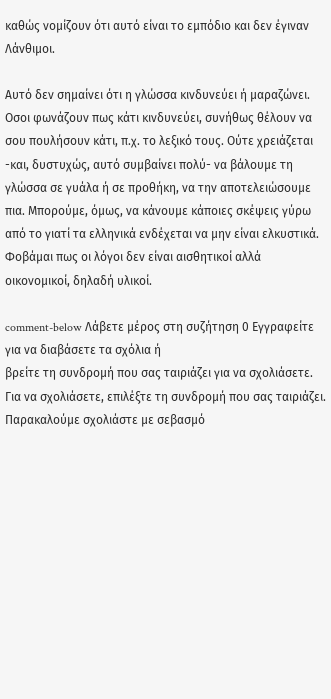καθώς νομίζουν ότι αυτό είναι το εμπόδιο και δεν έγιναν Λάνθιμοι.

Αυτό δεν σημαίνει ότι η γλώσσα κινδυνεύει ή μαραζώνει. Οσοι φωνάζουν πως κάτι κινδυνεύει, συνήθως θέλουν να σου πουλήσουν κάτι, π.χ. το λεξικό τους. Ούτε χρειάζεται -και, δυστυχώς, αυτό συμβαίνει πολύ- να βάλουμε τη γλώσσα σε γυάλα ή σε προθήκη, να την αποτελειώσουμε πια. Μπορούμε, όμως, να κάνουμε κάποιες σκέψεις γύρω από το γιατί τα ελληνικά ενδέχεται να μην είναι ελκυστικά. Φοβάμαι πως οι λόγοι δεν είναι αισθητικοί αλλά οικονομικοί, δηλαδή υλικοί.

comment-below Λάβετε μέρος στη συζήτηση 0 Εγγραφείτε για να διαβάσετε τα σχόλια ή
βρείτε τη συνδρομή που σας ταιριάζει για να σχολιάσετε.
Για να σχολιάσετε, επιλέξτε τη συνδρομή που σας ταιριάζει. Παρακαλούμε σχολιάστε με σεβασμό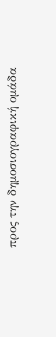προς την δημοσιογραφική ομάδα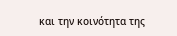και την κοινότητα της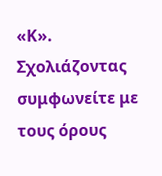«Κ».
Σχολιάζοντας συμφωνείτε με τους όρους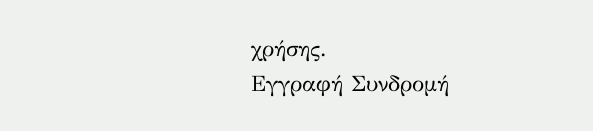χρήσης.
Εγγραφή Συνδρομή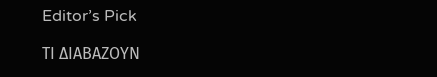Editor’s Pick

ΤΙ ΔΙΑΒΑΖΟΥΝ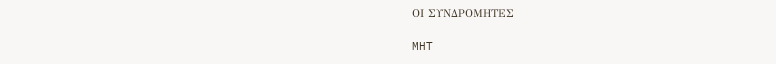ΟΙ ΣΥΝΔΡΟΜΗΤΕΣ

MHT